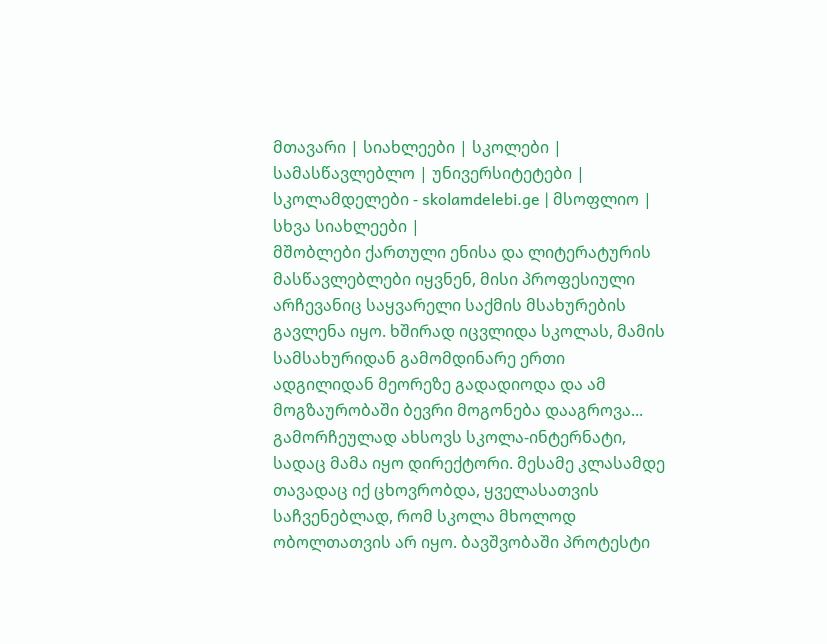მთავარი | სიახლეები | სკოლები | სამასწავლებლო | უნივერსიტეტები | სკოლამდელები - skolamdelebi.ge | მსოფლიო | სხვა სიახლეები |
მშობლები ქართული ენისა და ლიტერატურის მასწავლებლები იყვნენ, მისი პროფესიული არჩევანიც საყვარელი საქმის მსახურების გავლენა იყო. ხშირად იცვლიდა სკოლას, მამის სამსახურიდან გამომდინარე ერთი ადგილიდან მეორეზე გადადიოდა და ამ მოგზაურობაში ბევრი მოგონება დააგროვა...
გამორჩეულად ახსოვს სკოლა-ინტერნატი, სადაც მამა იყო დირექტორი. მესამე კლასამდე თავადაც იქ ცხოვრობდა, ყველასათვის საჩვენებლად, რომ სკოლა მხოლოდ ობოლთათვის არ იყო. ბავშვობაში პროტესტი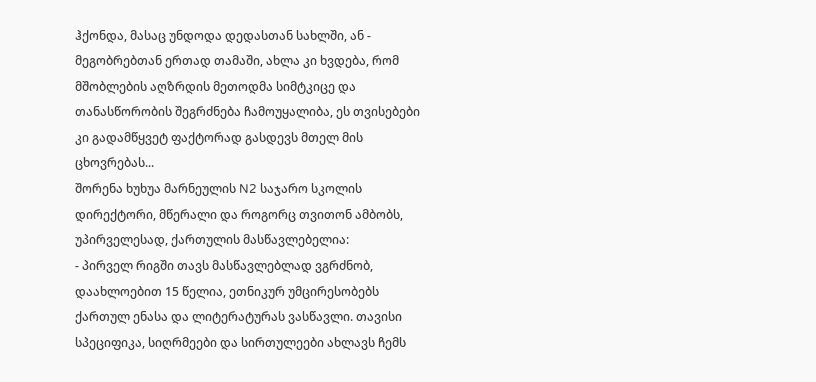ჰქონდა, მასაც უნდოდა დედასთან სახლში, ან - მეგობრებთან ერთად თამაში, ახლა კი ხვდება, რომ მშობლების აღზრდის მეთოდმა სიმტკიცე და თანასწორობის შეგრძნება ჩამოუყალიბა, ეს თვისებები კი გადამწყვეტ ფაქტორად გასდევს მთელ მის ცხოვრებას...
შორენა ხუხუა მარნეულის N2 საჯარო სკოლის დირექტორი, მწერალი და როგორც თვითონ ამბობს, უპირველესად, ქართულის მასწავლებელია:
- პირველ რიგში თავს მასწავლებლად ვგრძნობ, დაახლოებით 15 წელია, ეთნიკურ უმცირესობებს ქართულ ენასა და ლიტერატურას ვასწავლი. თავისი სპეციფიკა, სიღრმეები და სირთულეები ახლავს ჩემს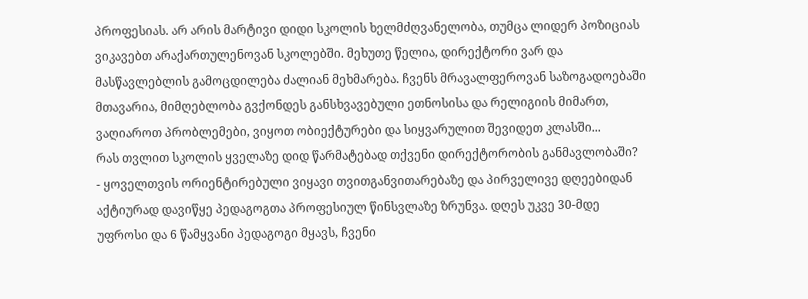პროფესიას. არ არის მარტივი დიდი სკოლის ხელმძღვანელობა, თუმცა ლიდერ პოზიციას ვიკავებთ არაქართულენოვან სკოლებში. მეხუთე წელია, დირექტორი ვარ და მასწავლებლის გამოცდილება ძალიან მეხმარება. ჩვენს მრავალფეროვან საზოგადოებაში მთავარია, მიმღებლობა გვქონდეს განსხვავებული ეთნოსისა და რელიგიის მიმართ, ვაღიაროთ პრობლემები, ვიყოთ ობიექტურები და სიყვარულით შევიდეთ კლასში...
რას თვლით სკოლის ყველაზე დიდ წარმატებად თქვენი დირექტორობის განმავლობაში?
- ყოველთვის ორიენტირებული ვიყავი თვითგანვითარებაზე და პირველივე დღეებიდან აქტიურად დავიწყე პედაგოგთა პროფესიულ წინსვლაზე ზრუნვა. დღეს უკვე 30-მდე უფროსი და 6 წამყვანი პედაგოგი მყავს, ჩვენი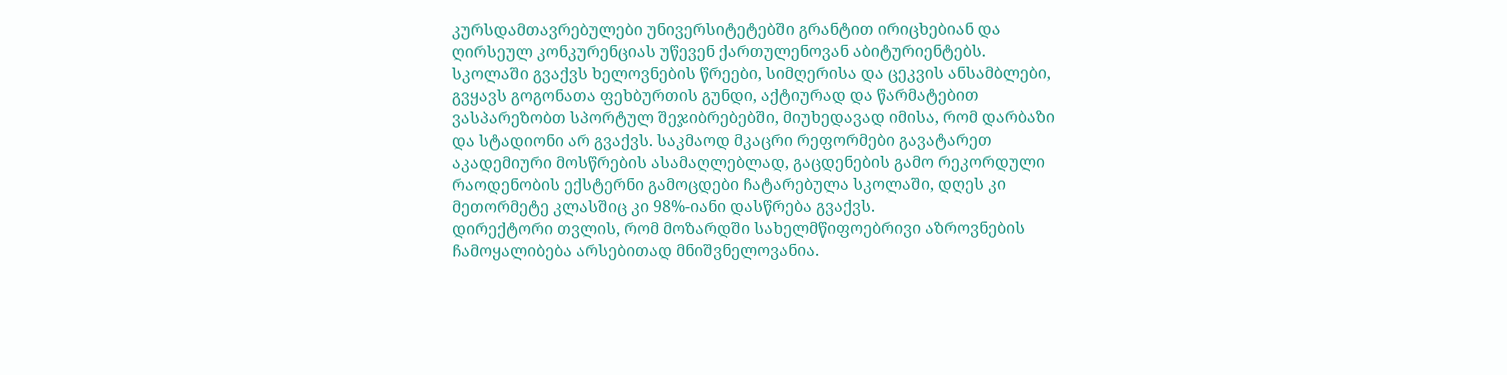კურსდამთავრებულები უნივერსიტეტებში გრანტით ირიცხებიან და ღირსეულ კონკურენციას უწევენ ქართულენოვან აბიტურიენტებს. სკოლაში გვაქვს ხელოვნების წრეები, სიმღერისა და ცეკვის ანსამბლები, გვყავს გოგონათა ფეხბურთის გუნდი, აქტიურად და წარმატებით ვასპარეზობთ სპორტულ შეჯიბრებებში, მიუხედავად იმისა, რომ დარბაზი და სტადიონი არ გვაქვს. საკმაოდ მკაცრი რეფორმები გავატარეთ აკადემიური მოსწრების ასამაღლებლად, გაცდენების გამო რეკორდული რაოდენობის ექსტერნი გამოცდები ჩატარებულა სკოლაში, დღეს კი მეთორმეტე კლასშიც კი 98%-იანი დასწრება გვაქვს.
დირექტორი თვლის, რომ მოზარდში სახელმწიფოებრივი აზროვნების ჩამოყალიბება არსებითად მნიშვნელოვანია.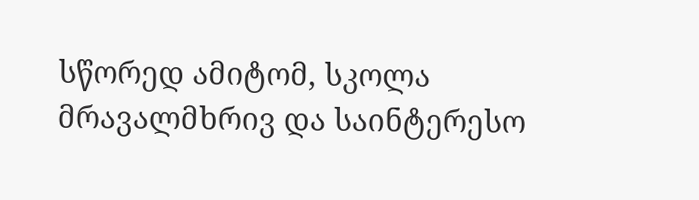სწორედ ამიტომ, სკოლა მრავალმხრივ და საინტერესო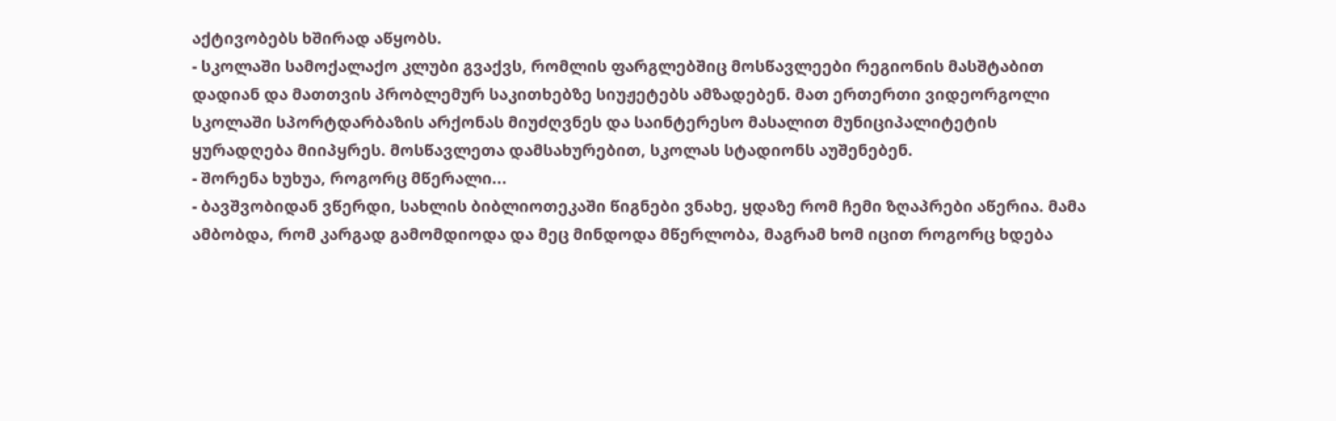აქტივობებს ხშირად აწყობს.
- სკოლაში სამოქალაქო კლუბი გვაქვს, რომლის ფარგლებშიც მოსწავლეები რეგიონის მასშტაბით დადიან და მათთვის პრობლემურ საკითხებზე სიუჟეტებს ამზადებენ. მათ ერთერთი ვიდეორგოლი სკოლაში სპორტდარბაზის არქონას მიუძღვნეს და საინტერესო მასალით მუნიციპალიტეტის ყურადღება მიიპყრეს. მოსწავლეთა დამსახურებით, სკოლას სტადიონს აუშენებენ.
- შორენა ხუხუა, როგორც მწერალი...
- ბავშვობიდან ვწერდი, სახლის ბიბლიოთეკაში წიგნები ვნახე, ყდაზე რომ ჩემი ზღაპრები აწერია. მამა ამბობდა, რომ კარგად გამომდიოდა და მეც მინდოდა მწერლობა, მაგრამ ხომ იცით როგორც ხდება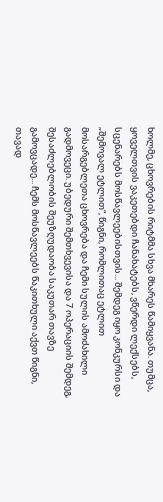ხოლმე, ცხოვრების რიტმმა სხვა მხარეს წამიყვანა. თუმცა, ყოველთვის ვაკეთებდი ჩანახატებს, ვწერდი ლექსებს, სცენარებს მოსწავლეებისთვის... შემდეგ იყო კონკურსი და „შემოვალ ეტლით“, წიგნი, რომლითაც ეტლით მოსარგებლეთა ცხოვრება და ჩემი სულის ამოძახილი გადმოვეცი. უბედური შემთხვევისა და 7 ოპერაციის შემდეგ, შესაძლებლობის შეუზღუდაობა საკუთარ თავზე გამოვცადე... ჩემს მოსწავლეებს წაკითხული აქვთ წიგნი, თავად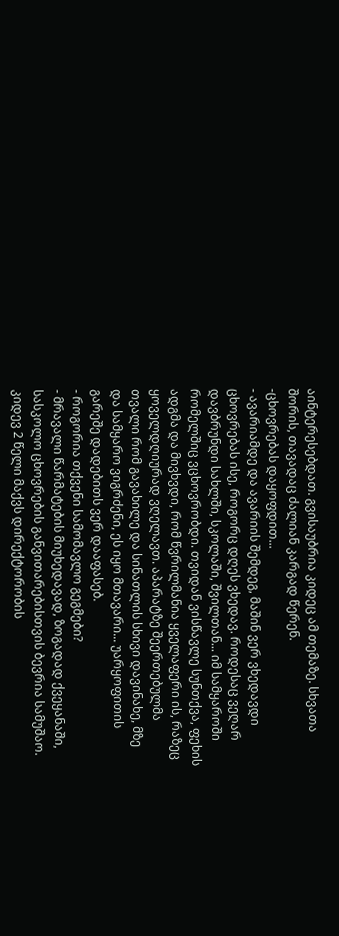აინტერესებდათ. გვისაუბრია კიდეც ამ თემაზე. სხვათა შორის, თავადაც ძალიან კარგად წერენ.
-ცხოვრებას დაყოფდით...
- ავარიამდე და ავარიის შემდეგ, მაშინ ვერ ვხედავდი ცხოვრებას ისე, როგორც დღეს ვხედავ. როდესაც ვეღარ დავბრუნდი სახლში, სკოლაში, შვილთან... იმ სამყაროში რომელშიც ვცხოვრობდი. თვიდან ვისწავლე სუნთქვა, ფეხის ადგმა და მივხვდი, რომ წვრილმანია ყველაფერი ის, რაზეც ყოველდღიურად ვღელავთ. აპარატზე შეერთებულმა თვალი რომ გავახილე და სინათლის სხივი დავინახე, მზე და სამყარო ვიგრძენი, ეს იყო მთავარი... უარყოფითის გარეშე დადებითს ვერ დააფასებ.
- როგორია თქვენი სამომავლო გეგმები?
- მრავალი წარმატების მიუხედავად, ზოგადად ქვეყანაში, სასკოლო ცხოვრების განვითარებისთვის ბევრია სამუშაო. კიდევ 2 წელი მაქვს დირექტორობის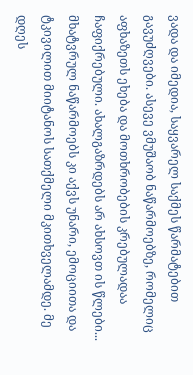ვადა და იმედია, საყვარელ საქმეს წარმატებით გავუძღვები. ასევე ვმუშაობ ნაწარმოებზე, რომელიც აფხაზეთს ეხება და მოთხრობების კრებულადაა ჩაფიქრებული. ახალგაზრდებს არ ახსოვთ ის წლები... მხატვრულ ნაწარმოებს კი აქვს უნარი, ემოციითა და ტკივილით მიიტანოს სათქმელი მკითხველამდე. მე დღეს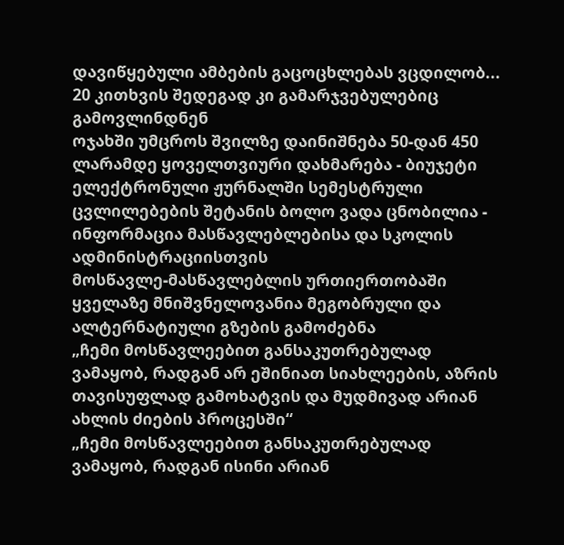დავიწყებული ამბების გაცოცხლებას ვცდილობ...
20 კითხვის შედეგად კი გამარჯვებულებიც გამოვლინდნენ
ოჯახში უმცროს შვილზე დაინიშნება 50-დან 450 ლარამდე ყოველთვიური დახმარება - ბიუჯეტი
ელექტრონული ჟურნალში სემესტრული ცვლილებების შეტანის ბოლო ვადა ცნობილია - ინფორმაცია მასწავლებლებისა და სკოლის ადმინისტრაციისთვის
მოსწავლე-მასწავლებლის ურთიერთობაში ყველაზე მნიშვნელოვანია მეგობრული და ალტერნატიული გზების გამოძებნა
„ჩემი მოსწავლეებით განსაკუთრებულად ვამაყობ, რადგან არ ეშინიათ სიახლეების, აზრის თავისუფლად გამოხატვის და მუდმივად არიან ახლის ძიების პროცესში“
„ჩემი მოსწავლეებით განსაკუთრებულად ვამაყობ, რადგან ისინი არიან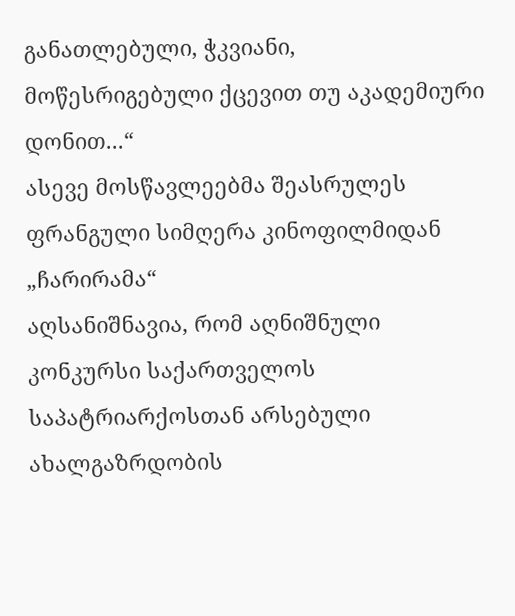განათლებული, ჭკვიანი, მოწესრიგებული ქცევით თუ აკადემიური დონით...“
ასევე მოსწავლეებმა შეასრულეს ფრანგული სიმღერა კინოფილმიდან „ჩარირამა“
აღსანიშნავია, რომ აღნიშნული კონკურსი საქართველოს საპატრიარქოსთან არსებული ახალგაზრდობის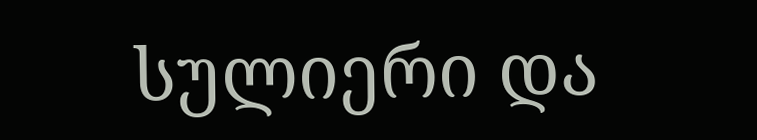სულიერი და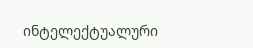ინტელექტუალური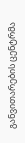განვითარების ცენტრმა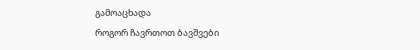გამოაცხადა
როგორ ჩავრთოთ ბავშვები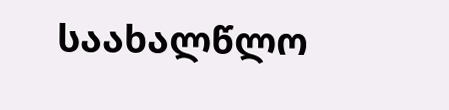საახალწლო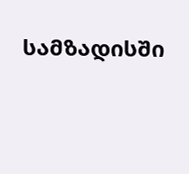სამზადისში